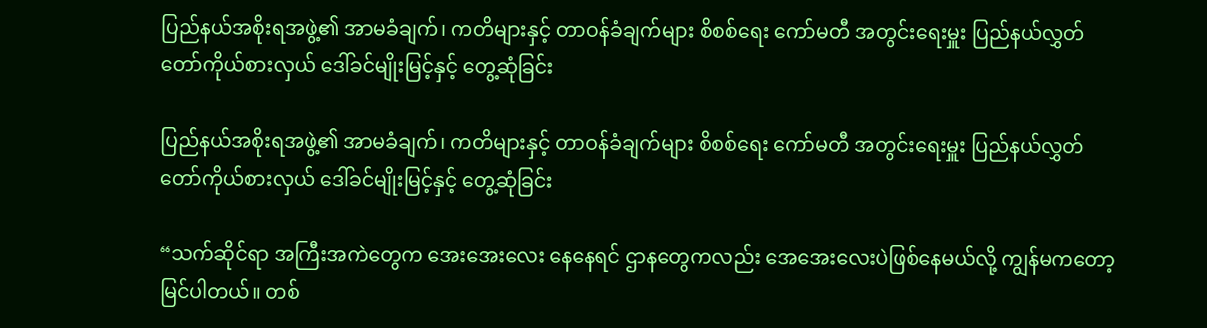ပြည်နယ်အစိုးရအဖွဲ့၏ အာမခံချက်၊ ကတိများနှင့် တာဝန်ခံချက်များ စိစစ်ရေး ကော်မတီ အတွင်းရေးမှူး ပြည်နယ်လွှတ်တော်ကိုယ်စားလှယ် ဒေါ်ခင်မျိုးမြင့်နှင့် တွေ့ဆုံခြင်း

ပြည်နယ်အစိုးရအဖွဲ့၏ အာမခံချက်၊ ကတိများနှင့် တာဝန်ခံချက်များ စိစစ်ရေး ကော်မတီ အတွင်းရေးမှူး ပြည်နယ်လွှတ်တော်ကိုယ်စားလှယ် ဒေါ်ခင်မျိုးမြင့်နှင့် တွေ့ဆုံခြင်း

“သက်ဆိုင်ရာ အကြီးအကဲတွေက အေးအေးလေး နေနေရင် ဌာနတွေကလည်း အေအေးလေးပဲဖြစ်နေမယ်လို့ ကျွန်မကတော့ မြင်ပါတယ်။ တစ်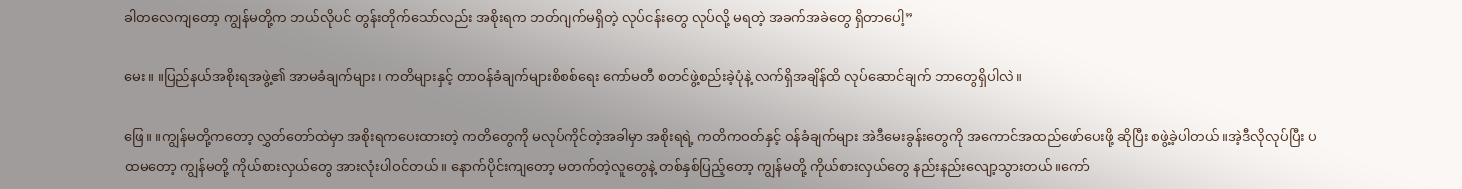ခါတလေကျတော့ ကျွန်မတို့က ဘယ်လိုပင် တွန်းတိုက်သော်လည်း အစိုးရက ဘတ်ဂျက်မရှိတဲ့ လုပ်ငန်းတွေ လုပ်လို့ မရတဲ့ အခက်အခဲတွေ ရှိတာပေါ့”

မေး။ ။ပြည်နယ်အစိုးရအဖွဲ့၏ အာမခံချက်များ၊ ကတိများနှင့် တာဝန်ခံချက်များစိစစ်ရေး ကော်မတီ စတင်ဖွဲ့စည်းခဲ့ပုံနဲ့ လက်ရှိအချိန်ထိ လုပ်ဆောင်ချက် ဘာတွေရှိပါလဲ။

ဖြေ။ ။ကျွန်မတို့ကတော့ လွှတ်တော်ထဲမှာ အစိုးရကပေးထားတဲ့ ကတိတွေကို မလုပ်ကိုင်တဲ့အခါမှာ အစိုးရရဲ့ ကတိကဝတ်နှင့် ဝန်ခံချက်များ အဲဒီမေးခွန်းတွေကို အကောင်အထည်ဖော်ပေးဖို့ ဆိုပြီး စဖွဲ့ခဲ့ပါတယ်။အဲ့ဒီလိုလုပ်ပြီး ပထမတော့ ကျွန်မတို့ ကိုယ်စားလှယ်တွေ အားလုံးပါဝင်တယ်။ နောက်ပိုင်းကျတော့ မတက်တဲ့လူတွေနဲ့ တစ်နှစ်ပြည့်တော့ ကျွန်မတို့ ကိုယ်စားလှယ်တွေ နည်းနည်းလျော့သွားတယ်။ကော်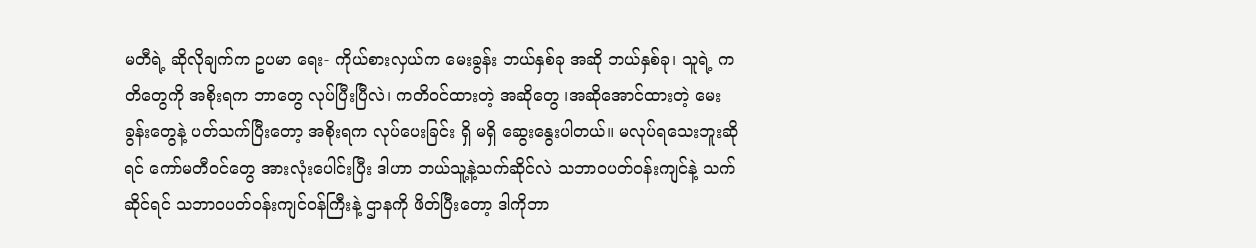မတီရဲ့ ဆိုလိုချက်က ဥပမာ ရေး- ကိုယ်စားလှယ်က မေးခွန်း ဘယ်နှစ်ခု အဆို ဘယ်နှစ်ခု၊ သူရဲ့ ကတိတွေကို အစိုးရက ဘာတွေ လုပ်ပြီးပြီလဲ၊ ကတိဝင်ထားတဲ့ အဆိုတွေ ၊အဆိုအောင်ထားတဲ့ မေးခွန်းတွေနဲ့ ပတ်သက်ပြီးတော့ အစိုးရက လုပ်ပေးခြင်း ရှိ မရှိ ဆွေးနွေးပါတယ်။ မလုပ်ရသေးဘူးဆိုရင် ကော်မတီဝင်တွေ အားလုံးပေါင်းပြီး ဒါဟာ ဘယ်သူ့နဲ့သက်ဆိုင်လဲ သဘာဝပတ်ဝန်းကျင်နဲ့ သက်ဆိုင်ရင် သဘာဝပတ်ဝန်းကျင်ဝန်ကြီးနဲ့ ဌာနကို ဖိတ်ပြီးတော့ ဒါကိုဘာ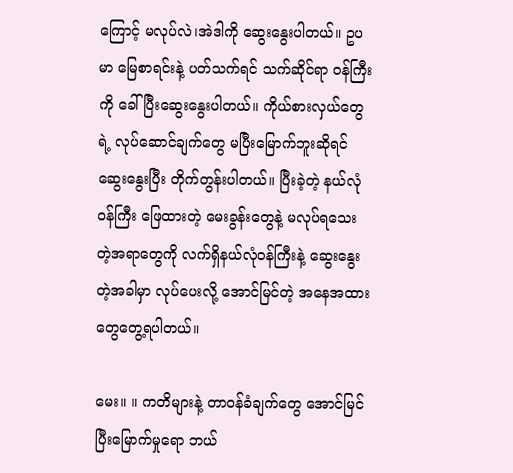ကြောင့် မလုပ်လဲ၊အဲဒါကို ဆွေးနွေးပါတယ်။ ဥပမာ မြေစာရင်းနဲ့ ပတ်သက်ရင် သက်ဆိုင်ရာ ဝန်ကြီးကို ခေါ်ပြီးဆွေးနွေးပါတယ်။ ကိုယ်စားလှယ်တွေရဲ့ လုပ်ဆောင်ချက်တွေ မပြီးမြောက်ဘူးဆိုရင် ဆွေးနွေးပြီး တိုက်တွန်းပါတယ်။ ပြီးခဲ့တဲ့ နယ်လုံဝန်ကြီး ဖြေထားတဲ့ မေးခွန်းတွေနဲ့ မလုပ်ရသေးတဲ့အရာတွေကို လက်ရှိနယ်လုံဝန်ကြီးနဲ့ ဆွေးနွေးတဲ့အခါမှာ လုပ်ပေးလို့ အောင်မြင်တဲ့ အနေအထားတွေတွေ့ရပါတယ်။

မေး။ ။ ကတိများနဲ့ တာဝန်ခံချက်တွေ အောင်မြင် ပြီးမြောက်မှုရော ဘယ်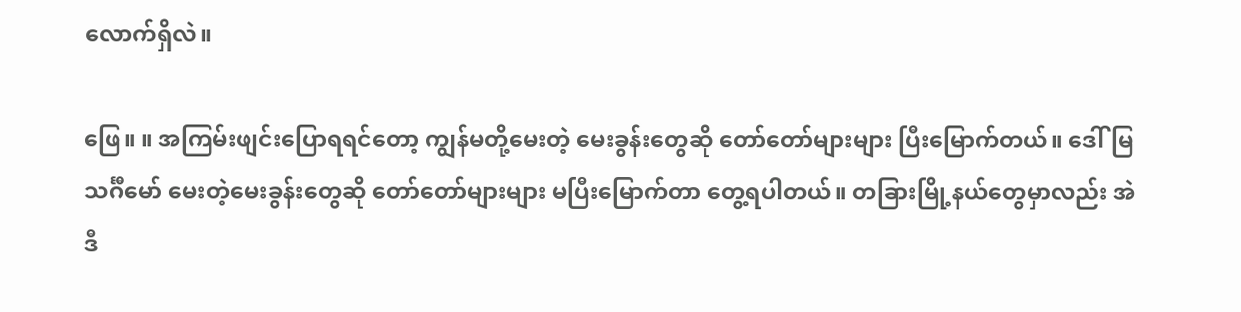လောက်ရှိလဲ။

ဖြေ။ ။ အကြမ်းဖျင်းပြောရရင်တော့ ကျွန်မတို့မေးတဲ့ မေးခွန်းတွေဆို တော်တော်များများ ပြီးမြောက်တယ်။ ဒေါ်မြသင်္ဂီမော် မေးတဲ့မေးခွန်းတွေဆို တော်တော်များများ မပြီးမြောက်တာ တွေ့ရပါတယ်။ တခြားမြို့နယ်တွေမှာလည်း အဲဒီ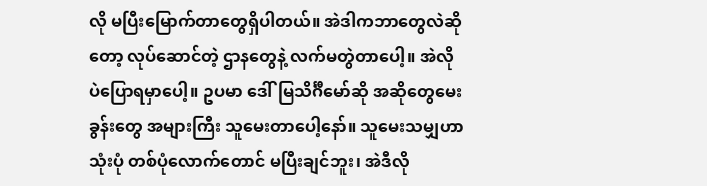လို မပြီးမြောက်တာတွေရှိပါတယ်။ အဲဒါကဘာတွေလဲဆိုတော့ လုပ်ဆောင်တဲ့ ဌာနတွေနဲ့ လက်မတွဲတာပေါ့။ အဲလိုပဲပြောရမှာပေါ့။ ဥပမာ ဒေါ်မြသိင်္ဂီမော်ဆို အဆိုတွေမေးခွန်းတွေ အများကြီး သူမေးတာပေါ့နော်။ သူမေးသမျှဟာ သုံးပုံ တစ်ပုံလောက်တောင် မပြီးချင်ဘူး၊ အဲဒီလို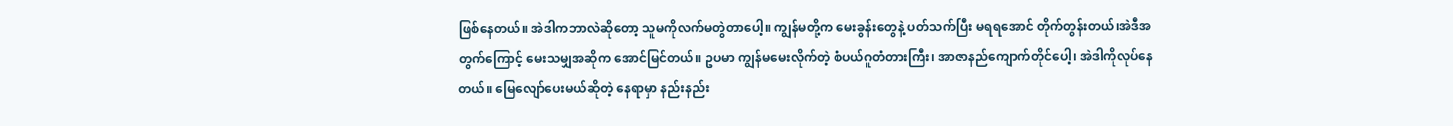ဖြစ်နေတယ်။ အဲဒါကဘာလဲဆိုတော့ သူမကိုလက်မတွဲတာပေါ့။ ကျွန်မတို့က မေးခွန်းတွေနဲ့ ပတ်သက်ပြီး မရရအောင် တိုက်တွန်းတယ်၊အဲဒီအတွက်ကြောင့် မေးသမျှအဆိုက အောင်မြင်တယ်။ ဥပမာ ကျွန်မမေးလိုက်တဲ့ စံပယ်ဂူတံတားကြီး၊ အာဇာနည်ကျောက်တိုင်ပေါ့၊ အဲဒါကိုလုပ်နေတယ်။ မြေလျော်ပေးမယ်ဆိုတဲ့ နေရာမှာ နည်းနည်း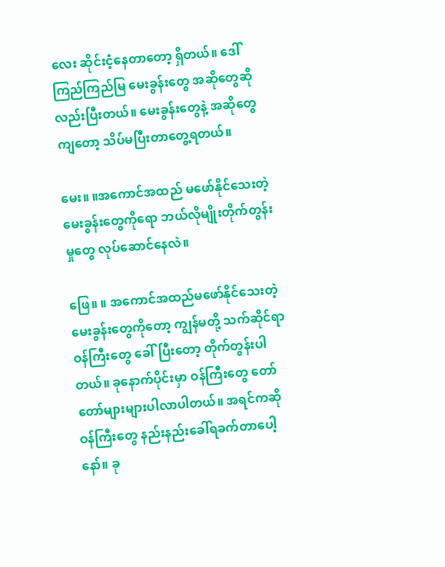လေး ဆိုင်းငံ့နေတာတော့ ရှိတယ်။ ဒေါ်ကြည်ကြည်မြ မေးခွန်းတွေ အဆိုတွေဆိုလည်းပြီးတယ်။ မေးခွန်းတွေနဲ့ အဆိုတွေကျတော့ သိပ်မပြီးတာတွေ့ရတယ်။

မေး။ ။အကောင်အထည် မဖော်နိုင်သေးတဲ့ မေးခွန်းတွေကိုရော ဘယ်လိုမျိုးတိုက်တွန်းမှုတွေ လုပ်ဆောင်နေလဲ။

ဖြေ။ ။ အကောင်အထည်မဖော်နိုင်သေးတဲ့ မေးခွန်းတွေကိုတော့ ကျွန်မတို့ သက်ဆိုင်ရာဝန်ကြီးတွေ ခေါ်ပြီးတော့ တိုက်တွန်းပါတယ်။ ခုနောက်ပိုင်းမှာ ဝန်ကြီးတွေ တော်တော်များများပါလာပါတယ်။ အရင်ကဆို ဝန်ကြီးတွေ နည်းနည်းခေါ်ရခက်တာပေါ့နော်။ ခု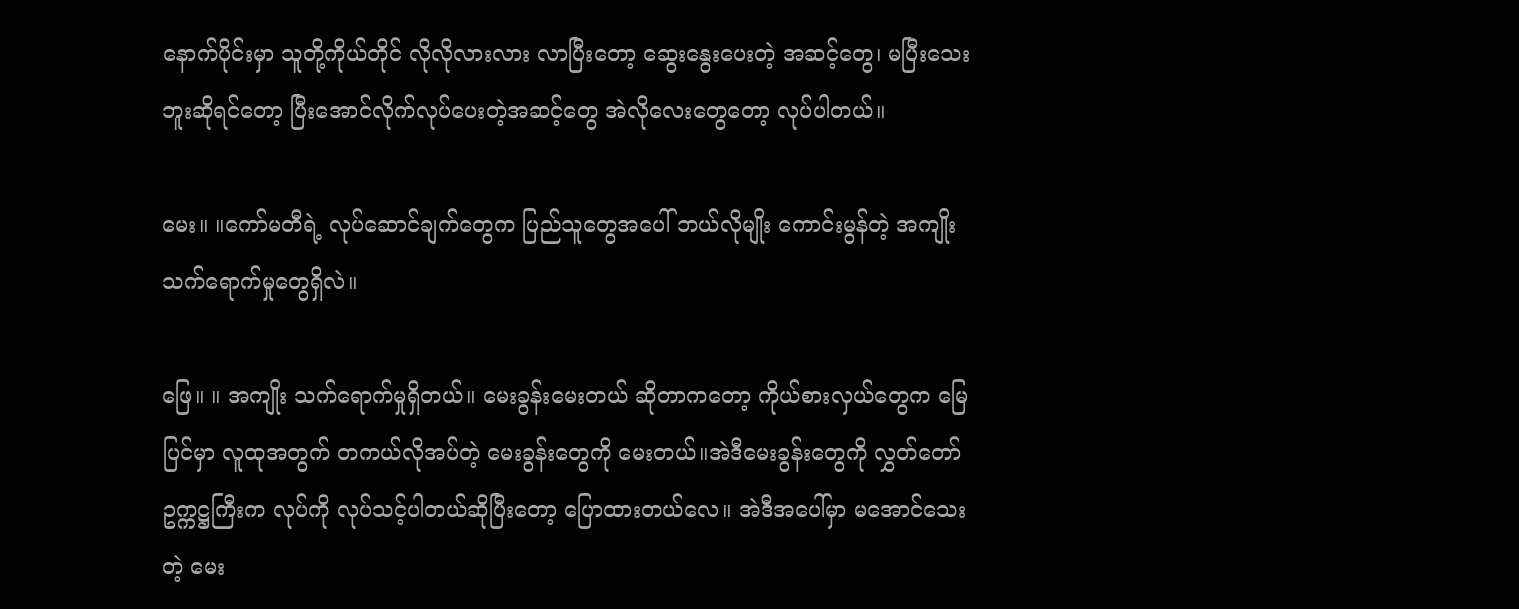နောက်ပိုင်းမှာ သူတို့ကိုယ်တိုင် လိုလိုလားလား လာပြီးတော့ ဆွေးနွေးပေးတဲ့ အဆင့်တွေ၊ မပြီးသေးဘူးဆိုရင်တော့ ပြီးအောင်လိုက်လုပ်ပေးတဲ့အဆင့်တွေ အဲလိုလေးတွေတော့ လုပ်ပါတယ်။

မေး။ ။ကော်မတီရဲ့ လုပ်ဆောင်ချက်တွေက ပြည်သူတွေအပေါ် ဘယ်လိုမျိုး ကောင်းမွန်တဲ့ အကျိုး သက်ရောက်မှုတွေရှိလဲ။

ဖြေ။ ။ အကျိုး သက်ရောက်မှုရှိတယ်။ မေးခွန်းမေးတယ် ဆိုတာကတော့ ကိုယ်စားလှယ်တွေက မြေပြင်မှာ လူထုအတွက် တကယ်လိုအပ်တဲ့ မေးခွန်းတွေကို မေးတယ်။အဲဒီမေးခွန်းတွေကို လွှတ်တော် ဥက္ကဋ္ဌကြီးက လုပ်ကို လုပ်သင့်ပါတယ်ဆိုပြီးတော့ ပြောထားတယ်လေ။ အဲဒီအပေါ်မှာ မအောင်သေးတဲ့ မေး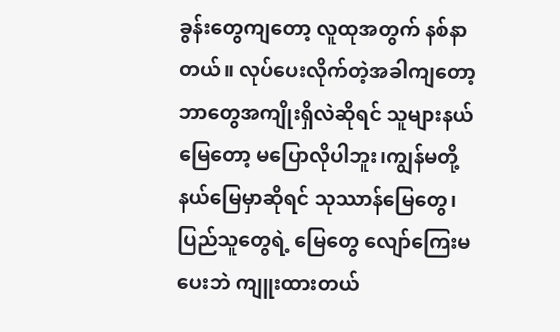ခွန်းတွေကျတော့ လူထုအတွက် နစ်နာတယ်။ လုပ်ပေးလိုက်တဲ့အခါကျတော့ ဘာတွေအကျိုးရှိလဲဆိုရင် သူများနယ်မြေတော့ မပြောလိုပါဘူး၊ကျွန်မတို့ နယ်မြေမှာဆိုရင် သုဿာန်မြေတွေ၊ ပြည်သူတွေရဲ့ မြေတွေ လျော်ကြေးမပေးဘဲ ကျူးထားတယ်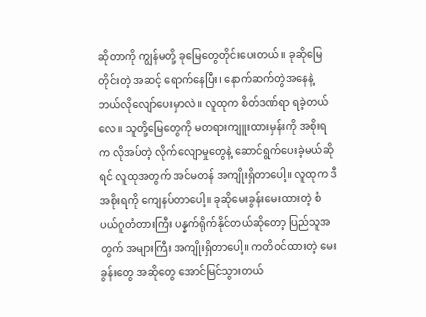ဆိုတာကို ကျွန်မတို့ ခုမြေတွေတိုင်းပေးတယ်။ ခုဆိုမြေတိုင်းတဲ့ အဆင့် ရောက်နေပြီး၊ နောက်ဆက်တွဲအနေနဲ့ ဘယ်လိုလျော်ပေးမှာလဲ။ လူထုက စိတ်ဒဏ်ရာ ရခဲ့တယ်လေ။ သူတို့မြေတွေကို မတရားကျူးထားမှန်းကို အစိုးရက လိုအပ်တဲ့ လိုက်လျောမှုတွေနဲ့ ဆောင်ရွက်ပေးခဲ့မယ်ဆိုရင် လူထုအတွက် အင်မတန် အကျိုးရှိတာပေါ့။ လူထုက ဒီအစိုးရကို ကျေနပ်တာပေါ့။ ခုဆိုမေးခွန်းမေးထားတဲ့ စံပယ်ဂူတံတားကြီး ပန္နက်ရိုက်နိုင်တယ်ဆိုတော့ ပြည်သူအတွက် အများကြီး အကျိုးရှိတာပေါ့။ ကတိဝင်ထားတဲ့ မေးခွန်းတွေ အဆိုတွေ အောင်မြင်သွားတယ်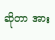ဆိုတာ အား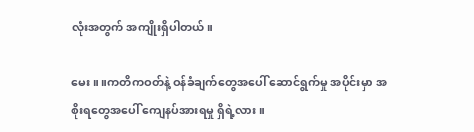လုံးအတွက် အကျိုးရှိပါတယ်။

မေး။ ။ကတိကဝတ်နဲ့ ဝန်ခံချက်တွေအပေါ် ဆောင်ရွက်မှု အပိုင်းမှာ အစိုးရတွေအပေါ် ကျေနပ်အားရမှု ရှိရဲ့လား။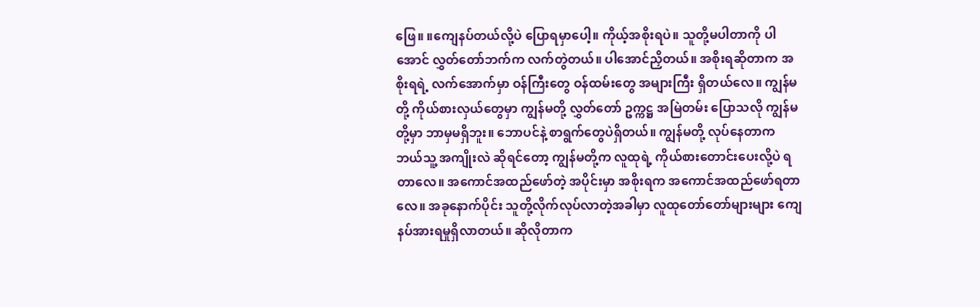ဖြေ။ ။ကျေနပ်တယ်လို့ပဲ ပြောရမှာပေါ့။ ကိုယ့်အစိုးရပဲ။ သူတို့မပါတာကို ပါအောင် လွှတ်တော်ဘက်က လက်တွဲတယ်။ ပါအောင်ညှိတယ်။ အစိုးရဆိုတာက အစိုးရရဲ့ လက်အောက်မှာ ဝန်ကြီးတွေ ဝန်ထမ်းတွေ အများကြီး ရှိတယ်လေ။ ကျွန်မတို့ ကိုယ်စားလှယ်တွေမှာ ကျွန်မတို့ လွှတ်တော် ဥက္ကဋ္ဌ အမြဲတမ်း ပြောသလို ကျွန်မတို့မှာ ဘာမှမရှိဘူး။ ဘောပင်နဲ့ စာရွက်တွေပဲရှိတယ်။ ကျွန်မတို့ လုပ်နေတာက ဘယ်သူ့ အကျိုးလဲ ဆိုရင်တော့ ကျွန်မတို့က လူထုရဲ့ ကိုယ်စားတောင်းပေးလို့ပဲ ရတာလေ။ အကောင်အထည်ဖော်တဲ့ အပိုင်းမှာ အစိုးရက အကောင်အထည်ဖော်ရတာလေ။ အခုနောက်ပိုင်း သူတို့လိုက်လုပ်လာတဲ့အခါမှာ လူထုတော်တော်များများ ကျေနပ်အားရမှုရှိလာတယ်။ ဆိုလိုတာက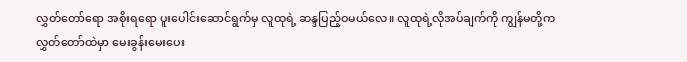လွှတ်တော်ရော အစိုးရရော ပူးပေါင်းဆောင်ရွက်မှ လူထုရဲ့ ဆန္ဒပြည့်ဝမယ်လေ။ လူထုရဲ့လိုအပ်ချက်ကို ကျွန်မတို့က လွှတ်တော်ထဲမှာ မေးခွန်းမေးပေး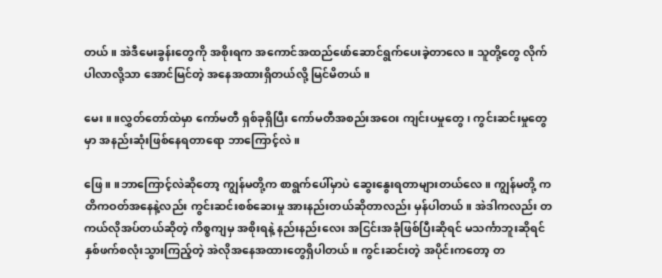တယ်။ အဲဒီမေးခွန်းတွေကို အစိုးရက အကောင်အထည်ဖော်ဆောင်ရွက်ပေးခဲ့တာလေ။ သူတို့တွေ လိုက်ပါလာလို့သာ အောင်မြင်တဲ့ အနေအထားရှိတယ်လို့ မြင်မိတယ်။

မေး။ ။လွှတ်တော်ထဲမှာ ကော်မတီ ရှစ်ခုရှိပြီး ကော်မတီအစည်းအဝေး ကျင်းပမှုတွေ၊ ကွင်းဆင်းမှုတွေမှာ အနည်းဆုံးဖြစ်နေရတာရော ဘာကြောင့်လဲ။

ဖြေ။ ။ဘာကြောင့်လဲဆိုတော့ ကျွန်မတို့က စာရွက်ပေါ်မှာပဲ ဆွေးနွေးရတာများတယ်လေ။ ကျွန်မတို့ ကတိကဝတ်အနေနဲ့လည်း ကွင်းဆင်းစစ်ဆေးမှု အားနည်းတယ်ဆိုတာလည်း မှန်ပါတယ်။ အဲဒါကလည်း တကယ်လိုအပ်တယ်ဆိုတဲ့ ကိစ္စကျမှ အစိုးရနဲ့ နည်းနည်းလေး အငြင်းအခုံဖြစ်ပြီးဆိုရင် မသင်္ကာဘူးဆိုရင် နှစ်ဖက်စလုံးသွားကြည့်တဲ့ အဲလိုအနေအထားတွေရှိပါတယ်။ ကွင်းဆင်းတဲ့ အပိုင်းကတော့ တ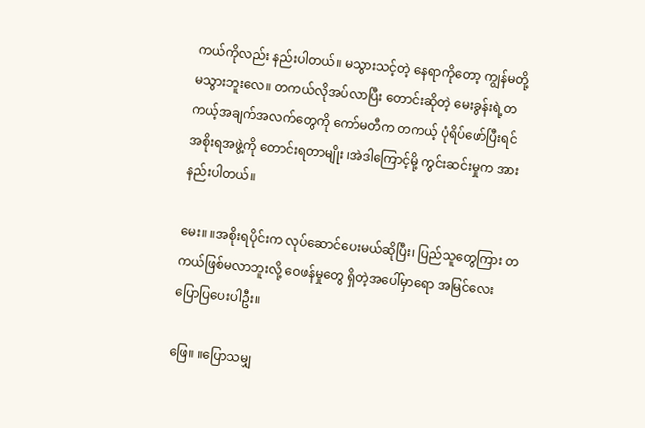ကယ်ကိုလည်း နည်းပါတယ်။ မသွားသင့်တဲ့ နေရာကိုတော့ ကျွန်မတို့ မသွားဘူးလေ။ တကယ်လိုအပ်လာပြီး တောင်းဆိုတဲ့ မေးခွန်းရဲ့တကယ့်အချက်အလက်တွေကို ကော်မတီက တကယ့် ပုံရိပ်ဖော်ပြီးရင် အစိုးရအဖွဲ့ကို တောင်းရတာမျိုး ၊အဲဒါကြောင့်မို့ ကွင်းဆင်းမှုက အားနည်းပါတယ်။

မေး။ ။အစိုးရပိုင်းက လုပ်ဆောင်ပေးမယ်ဆိုပြီး၊ ပြည်သူတွေကြား တကယ်ဖြစ်မလာဘူးလို့ ဝေဖန်မှုတွေ ရှိတဲ့အပေါ်မှာရော အမြင်လေး ပြောပြပေးပါဦး။

ဖြေ။ ။ပြောသမျှ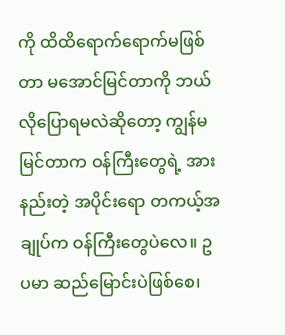ကို ထိထိရောက်ရောက်မဖြစ်တာ မအောင်မြင်တာကို ဘယ်လိုပြောရမလဲဆိုတော့ ကျွန်မမြင်တာက ဝန်ကြီးတွေရဲ့ အားနည်းတဲ့ အပိုင်းရော တကယ့်အချုပ်က ဝန်ကြီးတွေပဲလေ။ ဥပမာ ဆည်မြောင်းပဲဖြစ်စေ၊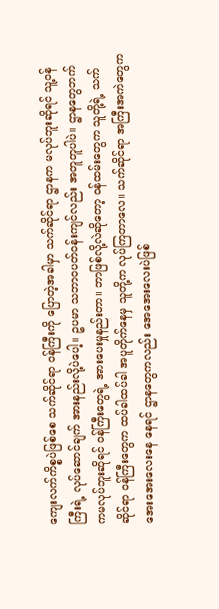ကျေးလက်ကိစ္စပဲဖြစ်စေ သက်ဆိုင်ရာ ဝန်ကြီးကို ပြောတဲ့အခါမှာ သက်ဆိုင်ရာ ဌာနက မလုပ်ဘူးဆိုရင် သူ့ဝန်ကြီးရဲ့ လုပ်ဆောင်ချက် အားနည်းလို့ပဲပေါ့။ ဥပမာ သဘာဝပတ်ဝန်းကျင်လည်း အတူတူပါပဲ။ ဌာနတွေဘက်ကမလုပ်ဘူးဆိုရင် ဝန်ကြီးတွေရဲ့ အားပေးမှုနည်းတာ။ ဘာဖြစ်လို့လဲဆိုတော့ ဝန်ထမ်းတွေက သူတို့ရဲ့ သက်ဆိုင်ရာ ဝန်ကြီးတွေက ထပ်ခါထပ်ခါ အပူတိုက်နေမှ သူတို့က လုပ်ကြတာလေ။ သက်ဆိုင်ရာ အကြီးအကဲတွေက အေးအေးလေးနေ နေရင် ဌာနတွေကလည်း အေအေးလေးပဲဖြစ်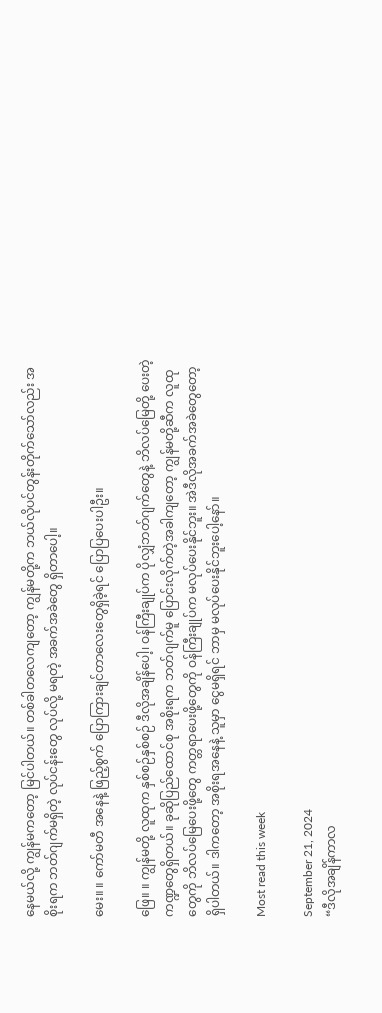နေမယ်လို့ ကျွန်မကတော့ မြင်ပါတယ်။ တစ်ခါတလေကျတော့ ကျွန်မတို့က ဘယ်လိုပင်တွန်းတိုက်သော်လည်း အစိုးရက ဘတ်ဂျက်မရှိတဲ့ လုပ်ငန်းတွေ လုပ်လို့ မရတဲ့ အခက်အခဲတွေ ရှိတာပေါ့။

မေး။ ။ ကော်မတီ အနေနဲ့ ဖြည့်စွက် ပြောကြားချင်တာလေးတွေရှိခဲ့ရင် ပြောပြပေးပါဦး။

ဖြေ။ ။ ကျွန်မတို့ လူထုက နှစ်စဉ်နှစ်စဉ် ဒီလိုအချိန်ပေါ့၊ ဝန်ကြီးချုပ်က ပိုလျှံဘတ်ဂျက်တွေနဲ့ ဘိလပ်မြေတို့ ပေးတဲ့ ကဏ္ဍတွေရှိတယ်။ ခုဆိုပြည်ထောင်စု အစိုးရက ဘတ်ဂျက်မူ ပြောင်းလိုက်တဲ့အခါကျတော့ ကျွန်မတို့ဆီက လူထုတွေကို ဘိလပ်မြေပေးဖို့တွေ ကတ္တရာပေးဖို့တွေကို ဝန်ကြီးချုပ်က မလုပ်ပေးနိုင်ဘူး။ အဲဒီလိုအခက်အခဲတွေတော့ ရှိပါတယ်။ ဒါကတော့ အစိုးရအနေနဲ့ သူမှာ ငွေမရှိရင် ဘာမှ မလုပ်ပေးနိုင်ဘူးပေါ့နော်။

Most read this week

September 21, 2024
“ဒီလိုအချိန်ကာလ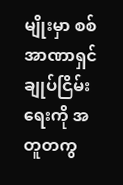မျိုးမှာ စစ်အာဏာရှင်ချုပ်ငြိမ်းရေးကို အတူတကွ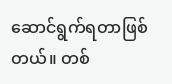ဆောင်ရွက်ရတာဖြစ်တယ်။ တစ်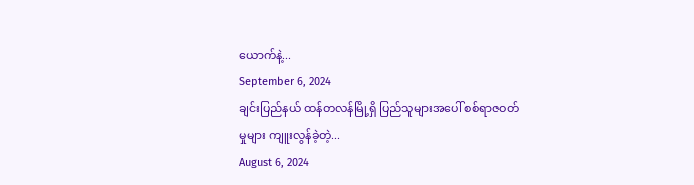ယောက်နဲ့...
September 6, 2024
ချင်းပြည်နယ် ထန်တလန်မြို့ရှိ ပြည်သူများအပေါ် စစ်ရာဇဝတ်မှုများ ကျူးလွန်ခဲ့တဲ့...
August 6, 2024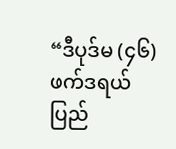“ဒီပုဒ်မ (၄၆) ဖက်ဒရယ်ပြည်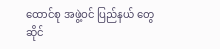ထောင်စု အဖွဲ့ဝင် ပြည်နယ် တွေဆိုင်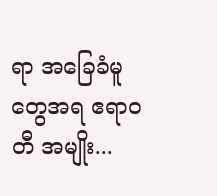ရာ အခြေခံမူ တွေအရ ဧရာဝတီ အမျိုး...